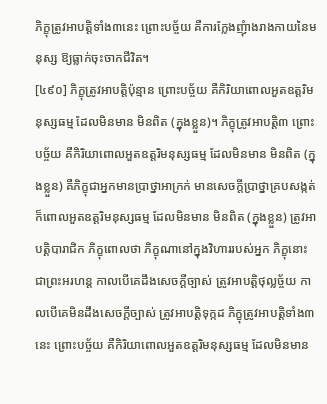ភិក្ខុត្រូវអាបត្ដិទាំង៣នេះ ព្រោះបច្ច័យ គឺការក្លែងញុំាងរាងកាយនៃមនុស្ស ឱ្យធ្លាក់ចុះចាកជីវិត។
[៤៩០] ភិក្ខុត្រូវអាបត្ដិប៉ុន្មាន ព្រោះបច្ច័យ គឺកិរិយាពោលអួតឧត្ដរិមនុស្សធម្ម ដែលមិនមាន មិនពិត (ក្នុងខ្លួន)។ ភិក្ខុត្រូវអាបត្ដិ៣ ព្រោះបច្ច័យ គឺកិរិយាពោលអួតឧត្ដរិមនុស្សធម្ម ដែលមិនមាន មិនពិត (ក្នុងខ្លួន) គឺភិក្ខុជាអ្នកមានប្រាថ្នាអាក្រក់ មានសេចក្ដីប្រាថ្នាគ្របសង្កត់ ក៏ពោលអួតឧត្ដរិមនុស្សធម្ម ដែលមិនមាន មិនពិត (ក្នុងខ្លួន) ត្រូវអាបត្ដិបារាជិក ភិក្ខុពោលថា ភិក្ខុណានៅក្នុងវិហាររបស់អ្នក ភិក្ខុនោះជាព្រះអរហន្ដ កាលបើគេដឹងសេចក្ដីច្បាស់ ត្រូវអាបត្ដិថុល្លច្ច័យ កាលបើគេមិនដឹងសេចក្ដីច្បាស់ ត្រូវអាបត្ដិទុក្កដ ភិក្ខុត្រូវអាបត្ដិទាំង៣នេះ ព្រោះបច្ច័យ គឺកិរិយាពោលអួតឧត្ដរិមនុស្សធម្ម ដែលមិនមាន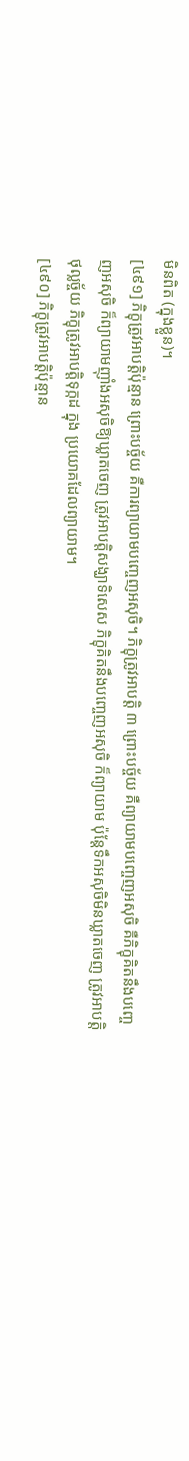មិនពិត (ក្នុងខ្លួន)។
[៤៩១] ភិក្ខុត្រូវអាបត្ដិប៉ុន្មាន ព្រោះបច្ច័យ គឺការព្យាយាមបញ្ចេញអសុចិ។ ភិក្ខុត្រូវអាបត្ដិ ៣ ព្រោះបច្ច័យ គឺព្យាយាមបញ្ចេញអសុចិ គឺភិក្ខុគិតនឹងបញ្ចេញអសុចិ ក៏ព្យាយាមញ៉ាំងអសុចិឱ្យឃ្លាតចេញ ត្រូវអាបត្ដិសង្ឃាទិសេស ភិក្ខុគិតនឹងបញ្ចេញអសុចិ ក៏ព្យាយាម ប៉ុន្ដែទឹកអសុចិមិនឃ្លាតចេញ ត្រូវអាបត្ដិថុល្លច្ច័យ ភិក្ខុត្រូវអាបត្ដិទុក្កដ ក្នុង ប្រយោគដែលព្យាយាម។
[៤៩០] ភិក្ខុត្រូវអាបត្ដិប៉ុន្មាន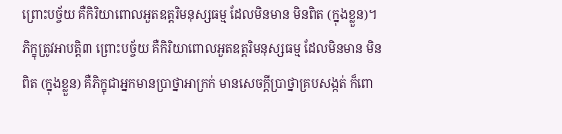ព្រោះបច្ច័យ គឺកិរិយាពោលអួតឧត្ដរិមនុស្សធម្ម ដែលមិនមាន មិនពិត (ក្នុងខ្លួន)។ ភិក្ខុត្រូវអាបត្ដិ៣ ព្រោះបច្ច័យ គឺកិរិយាពោលអួតឧត្ដរិមនុស្សធម្ម ដែលមិនមាន មិនពិត (ក្នុងខ្លួន) គឺភិក្ខុជាអ្នកមានប្រាថ្នាអាក្រក់ មានសេចក្ដីប្រាថ្នាគ្របសង្កត់ ក៏ពោ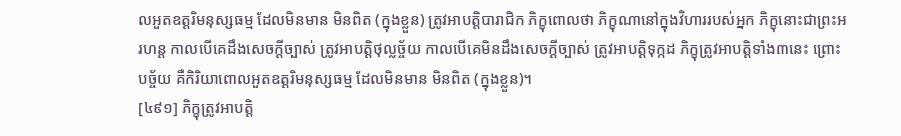លអួតឧត្ដរិមនុស្សធម្ម ដែលមិនមាន មិនពិត (ក្នុងខ្លួន) ត្រូវអាបត្ដិបារាជិក ភិក្ខុពោលថា ភិក្ខុណានៅក្នុងវិហាររបស់អ្នក ភិក្ខុនោះជាព្រះអរហន្ដ កាលបើគេដឹងសេចក្ដីច្បាស់ ត្រូវអាបត្ដិថុល្លច្ច័យ កាលបើគេមិនដឹងសេចក្ដីច្បាស់ ត្រូវអាបត្ដិទុក្កដ ភិក្ខុត្រូវអាបត្ដិទាំង៣នេះ ព្រោះបច្ច័យ គឺកិរិយាពោលអួតឧត្ដរិមនុស្សធម្ម ដែលមិនមាន មិនពិត (ក្នុងខ្លួន)។
[៤៩១] ភិក្ខុត្រូវអាបត្ដិ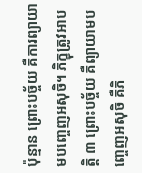ប៉ុន្មាន ព្រោះបច្ច័យ គឺការព្យាយាមបញ្ចេញអសុចិ។ ភិក្ខុត្រូវអាបត្ដិ ៣ ព្រោះបច្ច័យ គឺព្យាយាមបញ្ចេញអសុចិ គឺភិ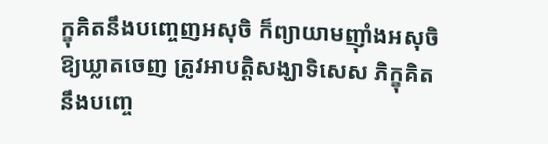ក្ខុគិតនឹងបញ្ចេញអសុចិ ក៏ព្យាយាមញ៉ាំងអសុចិឱ្យឃ្លាតចេញ ត្រូវអាបត្ដិសង្ឃាទិសេស ភិក្ខុគិតនឹងបញ្ចេ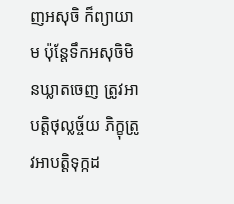ញអសុចិ ក៏ព្យាយាម ប៉ុន្ដែទឹកអសុចិមិនឃ្លាតចេញ ត្រូវអាបត្ដិថុល្លច្ច័យ ភិក្ខុត្រូវអាបត្ដិទុក្កដ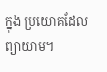ក្នុង ប្រយោគដែលព្យាយាម។